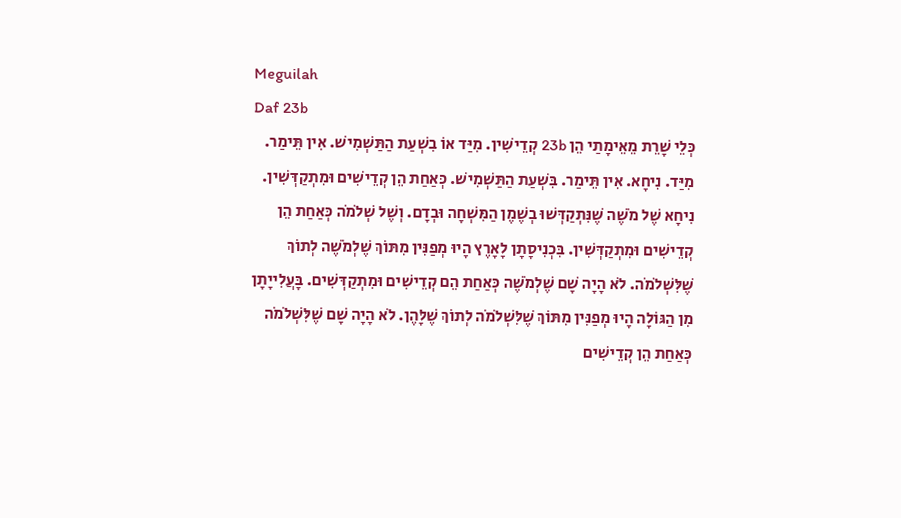Meguilah
Daf 23b
כְּלֵי שָׁרֵת מֵאֵימָתַי הֵן 23b קְדֵישִׁין. מִיַּד אוֹ בִשְׁעַת הַתַּשְׁמִישׁ. אִין תֵּימַר. מִיַּד. נִיחָא. אִין תֵּימַר. בִּשְׁעַת הַתַּשְׁמִישׁ. כְּאַחַת הֵן קְדֵישִׁים וּמִתְקַדְּשִׁין. נִיחָא שֶׁל מֹשֶׁה שֶׁנִּתְקַדְּשׁוּ בְשֶׁמֶן הַמִּשְׁחָה וּבְדָם. וְשֶׁל שְׁלֹמֹה כְּאַחַת הֵן קְדֵישִׁים וּמִתְקַדְּשִׁין. בִּכְנִיסָתָן לָאָרֶץ הָיוּ מְפַנִּין מִתּוֹךְ שֶׁלְמֹשֶׁה לְתוֹךְ שֶׁלִּשְׁלֹמֹה. לֹא הָיָה שָׁם שֶׁלְמֹשֶׁה כְּאַחַת הֵם קְדֵישִׁים וּמִתְקַדְּשִׁים. בָּעֲלִייָתָן מִן הַגּוֹלָה הָיוּ מְפַנִּין מִתּוֹךְ שֶׁלִּשְׁלֹמֹה לְתוֹךְ שֶׁלָּהֶן. לֹא הָיָה שָׁם שֶׁלִּשְׁלֹמֹה כְּאַחַת הֵן קְדֵישִׁים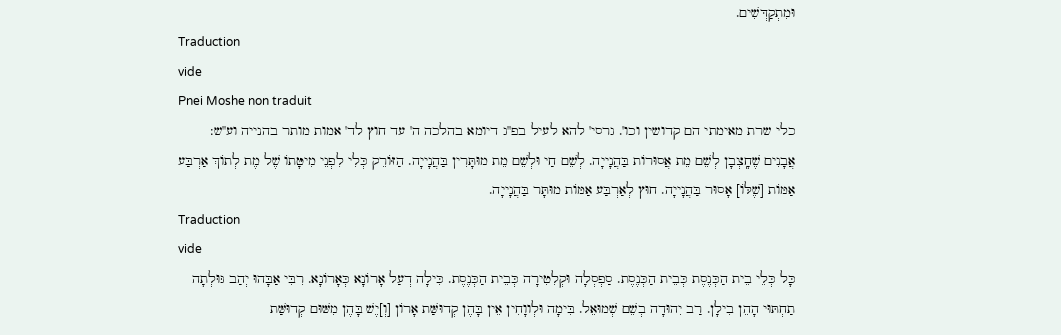וּמִתְקַדְּשִׁים.
Traduction
vide
Pnei Moshe non traduit
כלי שרת מאימתי הם קדושין וכו'. גרסי' להא לעיל בפ''ג דיומא בהלכה ה' עד חוץ לד' אמות מותר בהנייה וע''ש:
אֲבָנִים שֶׁחָֽצְבָן לְשֵׁם מֵת אֲסוּרוֹת בַּהֲנָייָה. לְשֵׁם חַי וּלְשֵׁם מֵת מוּתָּרִין בַּהֲנָייָה. הַזּוֹרֵק כְּלִי לִפְנֵי מִיטָּתוֹ שֶׁל מֶת לְתוֹךְ אַרְבַּע אַמּוֹת [שֶׁלּוֹ] אָסוּר בַּהֲנָייָה. חוּץ לְאַרְבַּע אַמּוֹת מוּתָּר בַּהֲנָייָה.
Traduction
vide
כָּל כְּלֵי בֵית הַכְּנֶסֶת כְּבֵית הַכְּנֶסֶת. סַפְסְלָה וּקְלִטִירָה כְּבֵית הַכְּנֶסֶת. כִּילָה דְעַל אָרוֹנָא כְּאָרוֹנָא. רִבִּי אַבָּהוּ יְהַב גּוּלְתָה תַחְתּוּי הָהֵן בִילָן. רַב יִהוּדָה בְשֵׁם שְׁמוּאֵל. בִּימָה וּלְווָחִין אֵין בָּהֶן קְדוּשַּׁת אָרוֹן [וְ]יֶשׁ בָּהֶן מִשּׁוּם קְדוּשַּׁת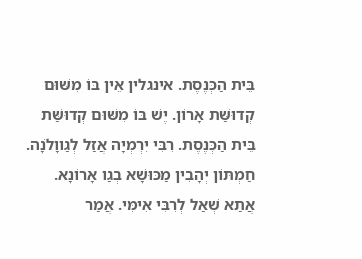בֵּית הַכְּנֶסֶת. אינגלין אֵין בּוֹ מִשּׁוּם קְדוּשַּׁת אָרוֹן. יֶשׁ בּוֹ מִשּׁוּם קְדוּשַּׁת בֵּית הַכְּנֶסֶת. רִבִּי יִרְמְיָה אֲזַל לְגַווָלֹנָה. חַמְתּוֹן יְהָבִין מַכּוּשָׁא בְגַו אָרוֹנָא. אֲתַא שְׁאַל לְרִבִּי אִימִּי. אֲמַר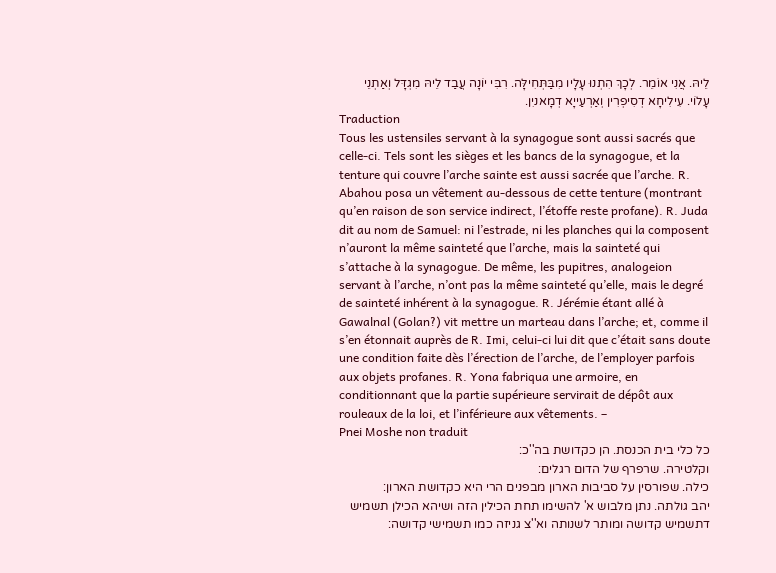לֵיהּ. אֲנִי אוֹמֵר. לְכָךְ הִתְנוּ עָלָיו מִבַּתְּחִילָּה. רִבִּי יוֹנָה עֲבַד לֵיהּ מִגְדָּל וְאַתְנֵי עָלוֹי. עִילִיחָא דְסִיפְרִין וְאַרְעַייָא דְמָאניִן.
Traduction
Tous les ustensiles servant à la synagogue sont aussi sacrés que celle-ci. Tels sont les sièges et les bancs de la synagogue, et la tenture qui couvre l’arche sainte est aussi sacrée que l’arche. R. Abahou posa un vêtement au-dessous de cette tenture (montrant qu’en raison de son service indirect, l’étoffe reste profane). R. Juda dit au nom de Samuel: ni l’estrade, ni les planches qui la composent n’auront la même sainteté que l’arche, mais la sainteté qui s’attache à la synagogue. De même, les pupitres, analogeion servant à l’arche, n’ont pas la même sainteté qu’elle, mais le degré de sainteté inhérent à la synagogue. R. Jérémie étant allé à Gawalnal (Golan?) vit mettre un marteau dans l’arche; et, comme il s’en étonnait auprès de R. Imi, celui-ci lui dit que c’était sans doute une condition faite dès l’érection de l’arche, de l’employer parfois aux objets profanes. R. Yona fabriqua une armoire, en conditionnant que la partie supérieure servirait de dépôt aux rouleaux de la loi, et l’inférieure aux vêtements. –
Pnei Moshe non traduit
כל כלי בית הכנסת. הן כקדושת בה''כ:
וקלטירה. שרפרף של הדום רגלים:
כילה. שפורסין על סביבות הארון מבפנים הרי היא כקדושת הארון:
יהב גולתה. נתן מלבוש א' להשימו תחת הכילין הזה ושיהא הכילן תשמיש דתשמיש קדושה ומותר לשנותה וא''צ גניזה כמו תשמישי קדושה: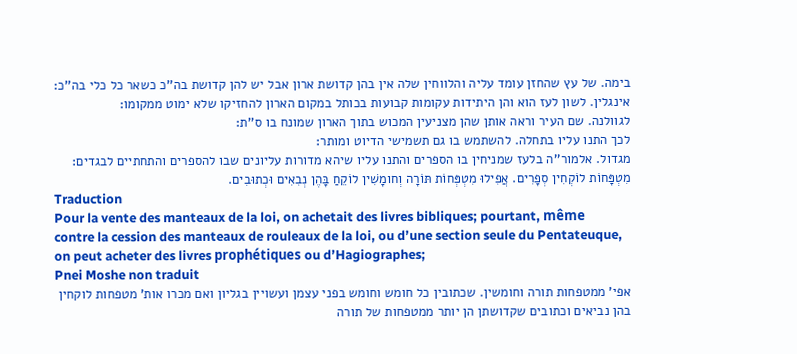בימה. של עץ שהחזן עומד עליה והלווחין שלה אין בהן קדושת ארון אבל יש להן קדושת בה''כ כשאר כל כלי בה''כ:
אינגלין. לשון לעז הוא והן היתידות עקומות קבועות בכותל במקום הארון להחזיקו שלא ימוט ממקומו:
לגוולנה. שם העיר וראה אותן שהן מצניעין המכוש בתוך הארון שמונח בו ס''ת:
לכך התנו עליו בתחלה. להשתמש בו גם תשמישי הדיוט ומותר:
מגדול. אלמור''ה בלעז שמניחין בו הספרים והתנו עליו שיהא מדורות עליונים שבו להספרים והתחתיים לבגדים:
מִטְפָּחוֹת לוֹקְחִין סְפָרִים. אֲפִילוּ מִטְפְּחוֹת תּוֹרָה וְחומָשִׁין לוֹקֵחַ בָּהֶן נְבִאִים וּכְתוּבִים.
Traduction
Pour la vente des manteaux de la loi, on achetait des livres bibliques; pourtant, même contre la cession des manteaux de rouleaux de la loi, ou d’une section seule du Pentateuque, on peut acheter des livres prophétiques ou d’Hagiographes;
Pnei Moshe non traduit
אפי' ממטפחות תורה וחומשין. שכתובין כל חומש וחומש בפני עצמן ועשויין בגליון ואם מכרו אות' מטפחות לוקחין בהן נביאים וכתובים שקדושתן הן יותר ממטפחות של תורה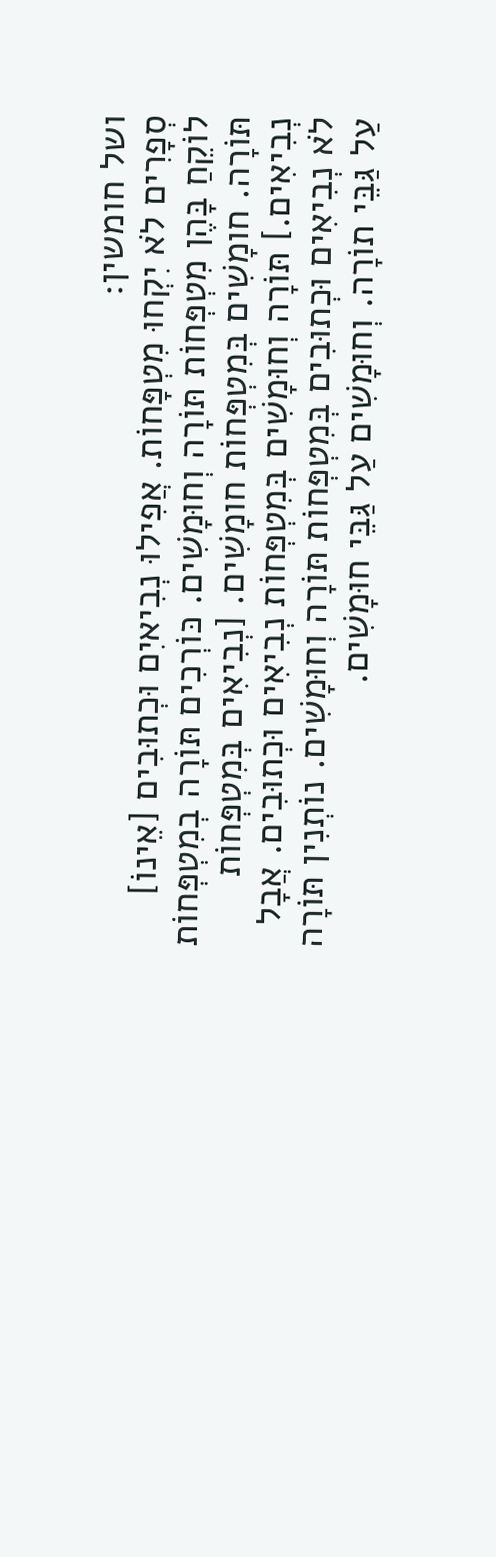ושל חומשין:
סְפָרִים לֹא יִקְחוּ מִטְפָּחוֹת. אֲפִילוּ נְבִיאיִם וּכְתוּבִים [אֵינוֹ] לוֹקֵחַ בָּהֶן מִטְפְּחוֹת תּוֹרָה וְחוּמָשִׁים. כּוֹרְכִים תּוֹרָה בְמִטְפְּחוֹת תּוֹרָה. חומָשִׁים בְּמִטְפְּחוֹת חומָשִׁים. [נְבִיאִים בְּמִטְפְּחוֹת נְבִיאִים.] תּוֹרָה וְחוּמָשִׁים בְּמִטְפְּחוֹת נְבִיאִים וּכְתוּבִים. אֲבָל לֹא נְבִיאִים וּכְתוּבִים בְּמִטְפְּחוֹת תּוֹרָה וְחוּמָשִׁים. נוֹתְנִין תּוֹרָה עַל גַּבֵּי תוֹרָה. וְחוּמָשִׁים עַל גַּבֵּי חוּמָשִׁים.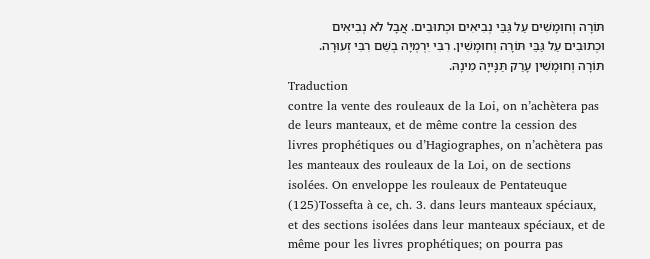תּוֹרָה וְחוּמָשִׁים עַל גַּבֵּי נְבִיאִים וּכְתוּבִים. אֲבָל לֹא נְבִיאִים וּכְתוּבִים עַל גַּבֵּי תּוֹרָה וְחוּמָשִׁין. רִבִּי יִרְמְיָה בְשֵׁם רִבִּי זְעוּרָה. תּוֹרָה וְחוּמָשִׁין עָרַק תַּנָּייָה מִינָהּ.
Traduction
contre la vente des rouleaux de la Loi, on n’achètera pas de leurs manteaux, et de même contre la cession des livres prophétiques ou d’Hagiographes, on n’achètera pas les manteaux des rouleaux de la Loi, on de sections isolées. On enveloppe les rouleaux de Pentateuque (125)Tossefta à ce, ch. 3. dans leurs manteaux spéciaux, et des sections isolées dans leur manteaux spéciaux, et de même pour les livres prophétiques; on pourra pas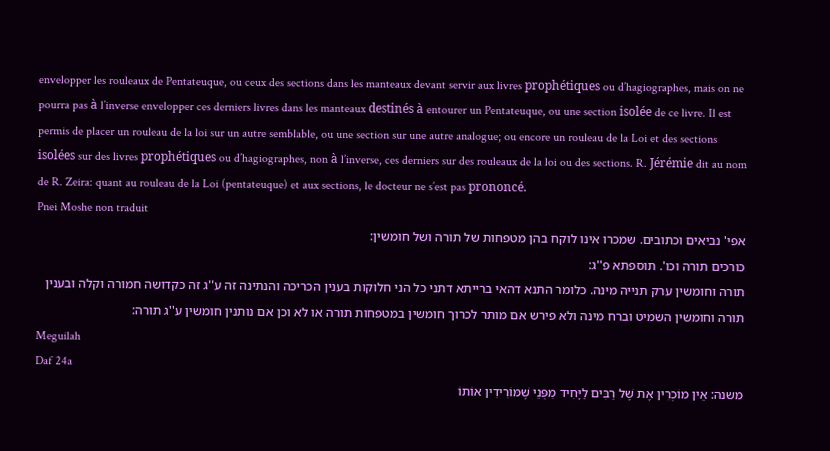envelopper les rouleaux de Pentateuque, ou ceux des sections dans les manteaux devant servir aux livres prophétiques ou d’hagiographes, mais on ne pourra pas à l’inverse envelopper ces derniers livres dans les manteaux destinés à entourer un Pentateuque, ou une section isolée de ce livre. Il est permis de placer un rouleau de la loi sur un autre semblable, ou une section sur une autre analogue; ou encore un rouleau de la Loi et des sections isolées sur des livres prophétiques ou d’hagiographes, non à l’inverse, ces derniers sur des rouleaux de la loi ou des sections. R. Jérémie dit au nom de R. Zeira: quant au rouleau de la Loi (pentateuque) et aux sections, le docteur ne s’est pas prononcé.
Pnei Moshe non traduit
אפי' נביאים וכתובים. שמכרו אינו לוקח בהן מטפחות של תורה ושל חומשין:
כורכים תורה וכו'. תוספתא פ''ג:
תורה וחומשין ערק תנייה מינה. כלומר התנא דהאי ברייתא דתני כל הני חלוקות בענין הכריכה והנתינה זה ע''ג זה כקדושה חמורה וקלה ובענין תורה וחומשין השמיט וברח מינה ולא פירש אם מותר לכרוך חומשין במטפחות תורה או לא וכן אם נותנין חומשין ע''ג תורה:
Meguilah
Daf 24a
משנה: אֵין מוֹכְרִין אֶת שֶׁל רַבִּים לַיָּחִיד מִפְּנֵי שֶׁמּוֹרִידִין אוֹתוֹ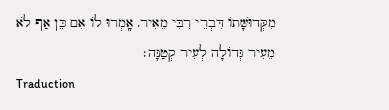מִקְּדוּשָּׁתוֹ דִּבְרֵי רִבִּי מֵאִיר. אָֽמְרוּ לוֹ אִם כֵּן אַף לֹא מֵעִיר גְּדוֹלָה לְעִיר קְטַנָּה׃
Traduction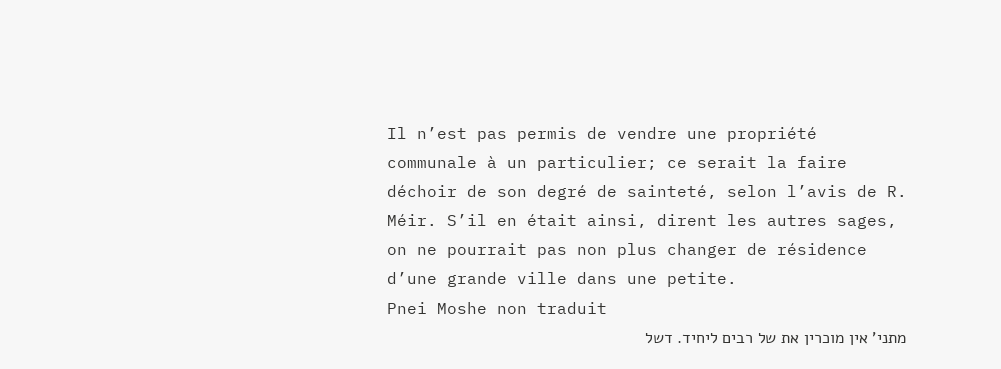Il n’est pas permis de vendre une propriété communale à un particulier; ce serait la faire déchoir de son degré de sainteté, selon l’avis de R. Méir. S’il en était ainsi, dirent les autres sages, on ne pourrait pas non plus changer de résidence d’une grande ville dans une petite.
Pnei Moshe non traduit
מתני' אין מוכרין את של רבים ליחיד. דשל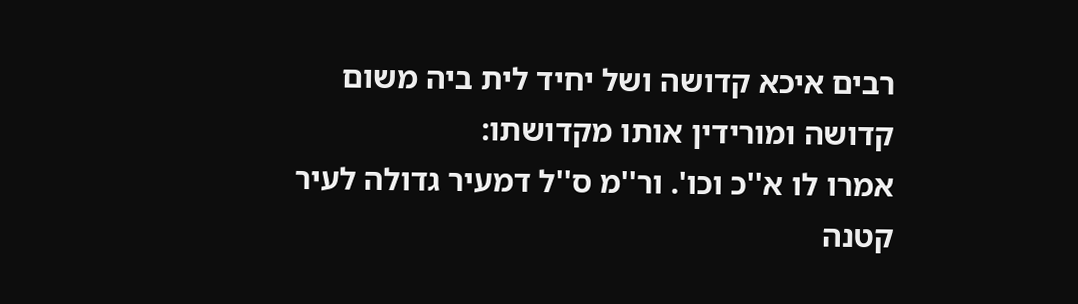רבים איכא קדושה ושל יחיד לית ביה משום קדושה ומורידין אותו מקדושתו:
אמרו לו א''כ וכו'. ור''מ ס''ל דמעיר גדולה לעיר קטנה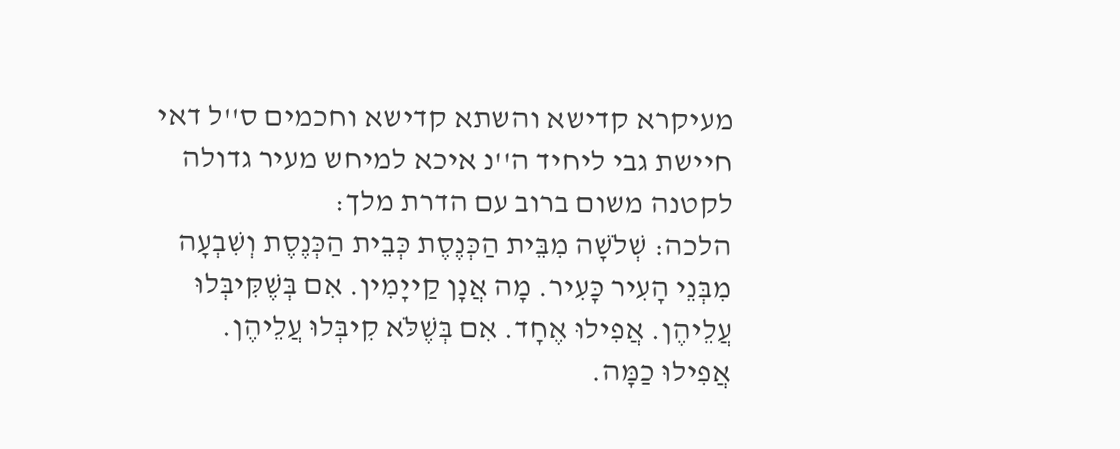מעיקרא קדישא והשתא קדישא וחכמים ס''ל דאי חיישת גבי ליחיד ה''נ איכא למיחש מעיר גדולה לקטנה משום ברוב עם הדרת מלך:
הלכה: שְׁלֹשָׁה מִבֵּית הַכְּנֶסֶת כְּבֵית הַכְּנֶסֶת וְשִׁבְעָה מִבְּנֵי הָעִיר כָּעִיר. מָה אֲנָן קַייָמִין. אִם בְּשֶׁקִּיבְּלוּ עֲלֵיהֶן. אֲפִילוּ אֶחָד. אִם בְּשֶׁלֹּא קִיבְּלוּ עֲלֵיהֶן. אֲפִילוּ כַמָּה.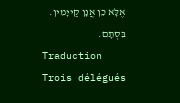אֶלָּא כֵן אֲנָן קַייָמִין. בִּסְתָם.
Traduction
Trois délégués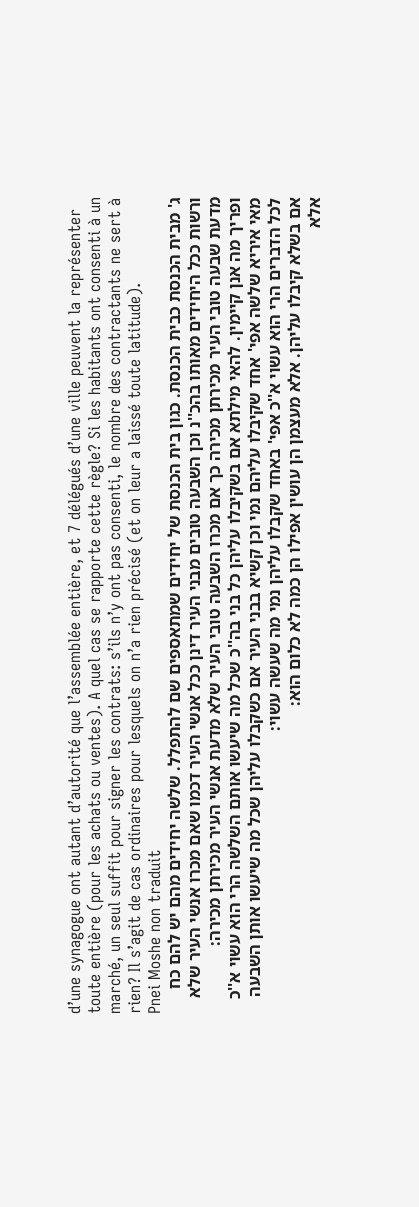d’une synagogue ont autant d’autorité que l’assemblée entière, et 7 délégués d’une ville peuvent la représenter toute entière (pour les achats ou ventes). A quel cas se rapporte cette règle? Si les habitants ont consenti à un marché, un seul suffit pour signer les contrats: s’ils n’y ont pas consenti, le nombre des contractants ne sert à rien? Il s’agit de cas ordinaires pour lesquels on n’a rien précisé (et on leur a laissé toute latitude).
Pnei Moshe non traduit
ג' מבית הכנסת כבית הכנסת. כגון בית הכנסת של יחידים שמתאספים שם להתפלל. שלשה יחידים מהם יש להם כח ורשות ככל היחידים מאותו בהכ''נ וכן השבעה טובים מבני העיר דינן ככל אנשי העיר דכמו שאם מכרו אנשי העיר שלא מדעת שבעה טובי העיר מכירתן מכירה כך אם מכרו השבעה טובי העיר שלא מדעת אנשי העיר מכירתן מכירה:
ופריך מה אנן קיימין. להאי מילתא אם בשקיבלו עליהן כל בני בה''כ שכל מה שיעשו אותם השלשה הרי הוא עשוי א''כ מאי איריא שלשה אפי' אחד שקיבלו עליהם נמי וכן קשיא בבני העיר אם כשקבלו עליהן שכל מה שיעשו אותן השבעה לכל הדברים הרי הוא עשוי א''כ אפי' באחד שקבלו עליהן נמי מה שעשה עשוי:
אם בשלא קיבלו עליהן. אלא מעצמן הן עושין אפילו הן כמה לא כלום הוא:
אלא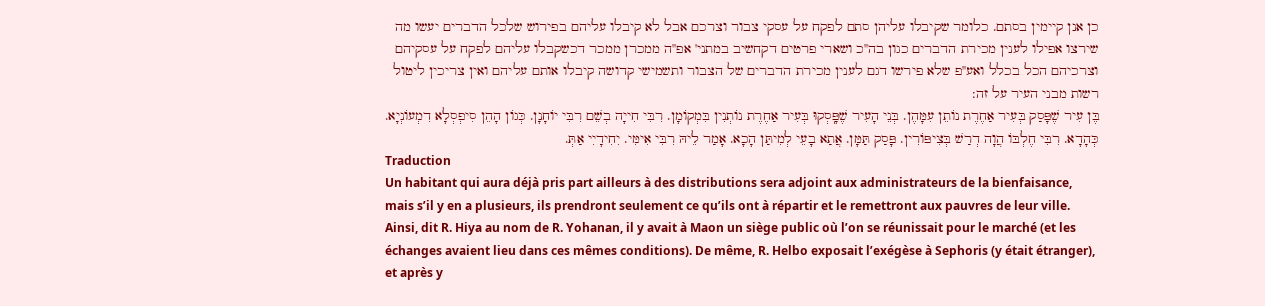כן אנן קיימין בסתם. כלומר שקיבלו עליהן סתם לפקח על עסקי צבור וצרכם אבל לא קיבלו עליהם בפירוש שלכל הדברים יעשו מה שירצו אפילו לענין מכירת הדברים כגון בה''כ ושארי פרטים דקחשיב במתני' אפ''ה ממכרן ממכר דכשקבלו עליהם לפקח על עסקיהם וצרכיהם הכל בכלל ואע''פ שלא פירשו דגם לענין מכירת הדברים של הצבור ותשמישי קדושה קיבלו אותם עליהם ואין צריכין ליטול רשות מבני העיר על זה:
בֶּן עִיר שֶׁפָּסַק בְּעִיר אַחֶרֶת נוֹתֵן עִמָּהֶן. בְּנֵי הָעִיר שֶׁפָּֽסְקוּ בְּעִיר אַחֶרֶת נוֹתְנִין בִּמְקוֹמָן. רִבִּי חִייָה בְשֵׁם רִבִּי יוֹחָנָן. כְּגוֹן הָהֵן סִיפְסְלָא דִמְעוֹנְיָא. כְּהָדָא. רִבִּי חֶלְבּוֹ הֲוָה דְרַשׁ בְּצִיפּוֹרִין. פָּסַק תַּמָּן. אֲתַא בָעֵי לְמִיתַּן הָכָא. אָמַר לֵיהּ רִבִּי אִימִּי. יִחִידָיִי אַתְּ.
Traduction
Un habitant qui aura déjà pris part ailleurs à des distributions sera adjoint aux administrateurs de la bienfaisance, mais s’il y en a plusieurs, ils prendront seulement ce qu’ils ont à répartir et le remettront aux pauvres de leur ville. Ainsi, dit R. Hiya au nom de R. Yohanan, il y avait à Maon un siège public où l’on se réunissait pour le marché (et les échanges avaient lieu dans ces mêmes conditions). De même, R. Helbo exposait l’exégèse à Sephoris (y était étranger), et après y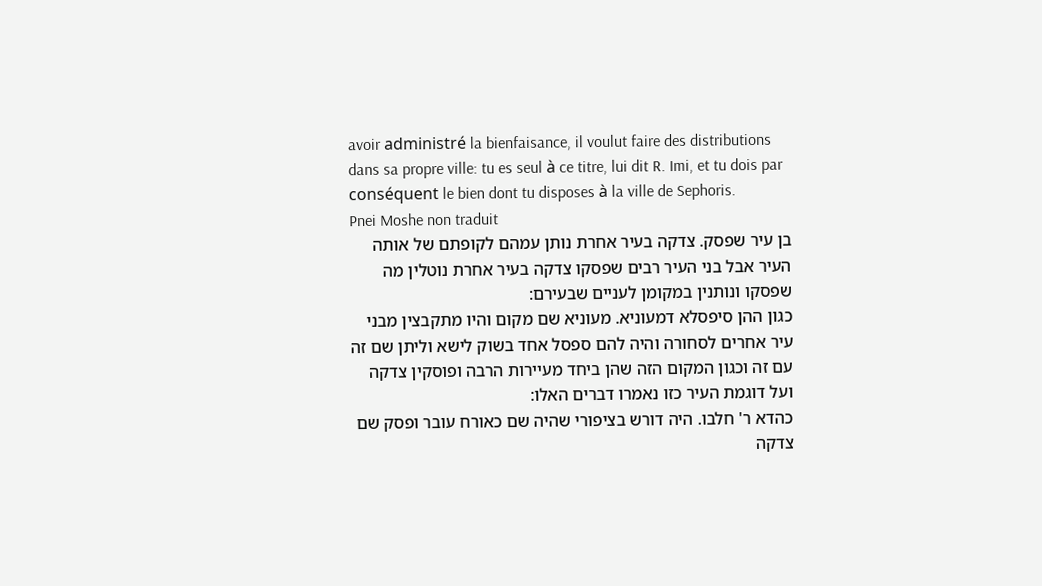avoir administré la bienfaisance, il voulut faire des distributions dans sa propre ville: tu es seul à ce titre, lui dit R. Imi, et tu dois par conséquent le bien dont tu disposes à la ville de Sephoris.
Pnei Moshe non traduit
בן עיר שפסק. צדקה בעיר אחרת נותן עמהם לקופתם של אותה העיר אבל בני העיר רבים שפסקו צדקה בעיר אחרת נוטלין מה שפסקו ונותנין במקומן לעניים שבעירם:
כגון ההן סיפסלא דמעוניא. מעוניא שם מקום והיו מתקבצין מבני עיר אחרים לסחורה והיה להם ספסל אחד בשוק לישא וליתן שם זה עם זה וכגון המקום הזה שהן ביחד מעיירות הרבה ופוסקין צדקה ועל דוגמת העיר כזו נאמרו דברים האלו:
כהדא ר' חלבו. היה דורש בציפורי שהיה שם כאורח עובר ופסק שם צדקה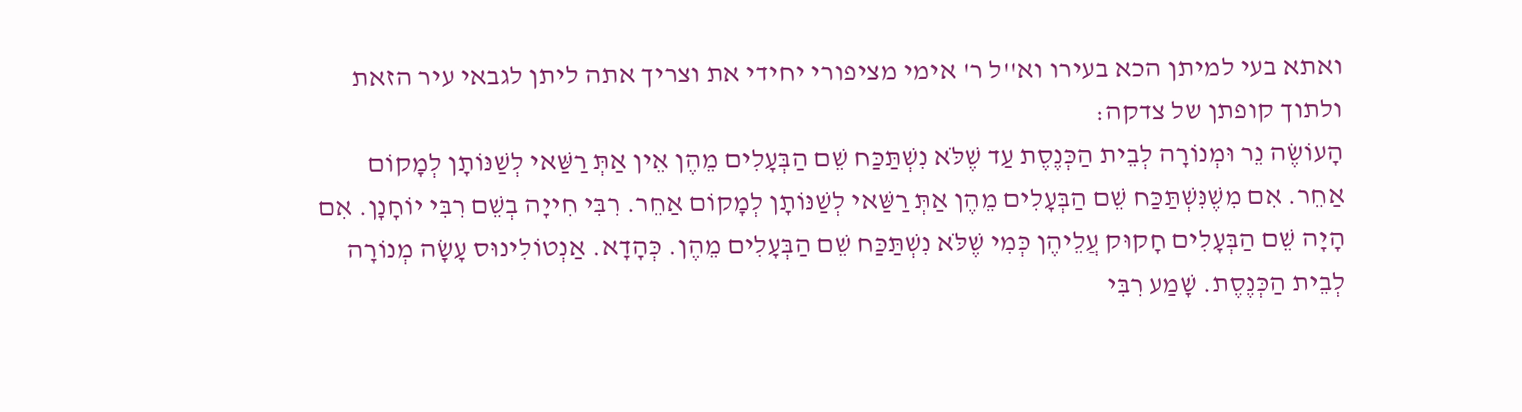ואתא בעי למיתן הכא בעירו וא''ל ר' אימי מציפורי יחידי את וצריך אתה ליתן לגבאי עיר הזאת ולתוך קופתן של צדקה:
הָעוֹשֶׂה נֵר וּמְנוֹרָה לְבֵית הַכְּנֶסֶת עַד שֶׁלֹּא נִשְׁתַּכַּח שֵׁם הַבְּעָלִים מֵהֶן אֵין אַתְּ רַשַּׁאי לְשַׁנּוֹתָן לְמָקוֹם אַחֵר. אִם מִשֶׁנִּשְׁתַּכַּח שֵׁם הַבְּעָלִים מֵהֶן אַתְּ רַשַּׁאי לְשַׁנּוֹתָן לְמָקוֹם אַחֵר. רִבִּי חִייָה בְשֵׁם רִבִּי יוֹחָנָן. אִם הָיָה שֵׁם הַבְּעָלִים חָקוּק עֲלֵיהֶן כְּמִי שֶׁלֹּא נִשְׁתַּכַּח שֵׁם הַבְּעָלִים מֵהֶן. כְּהָדָא. אַנְטוֹלִינוּס עָשָׂה מְנוֹרָה לְבֵית הַכְּנֶסֶת. שָׁמַע רִבִּי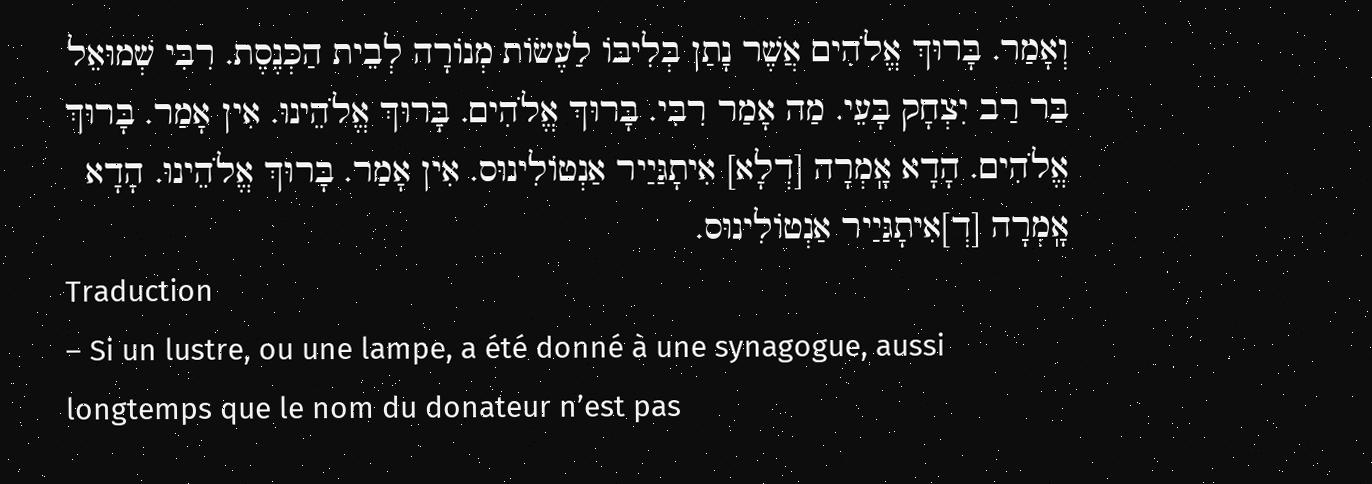וְאָמַר. בָּרוּךְ אֱלֹהִים אֲשֶׁר נָתַן בְּלִיבּוֹ לַעֶשׂוֹת מְנוֹרָה לְבֵית הַכְּנֶסֶת. רִבִּי שְׁמוּאֵל בַּר רַב יִצְחָק בָּעֵי. מַה אָמַר רִבִּי. בָּרוּךְ אֱלֹהִים. בָּרוּךְ אֱלֹהֵינוּ. אִין אָמַר. בָּרוּךְ אֱלֹהִים. הָדָא אָֽמְרָה [דְלָא] אִיתָגַּיַיר אַנְטוֹלִינוּס. אִין אָמַר. בָּרוּךְ אֱלֹהֵינוּ. הָדָא אָֽמְרָה [דְ]אִיתָגַּיַיר אַנְטוֹלִינוּס.
Traduction
– Si un lustre, ou une lampe, a été donné à une synagogue, aussi longtemps que le nom du donateur n’est pas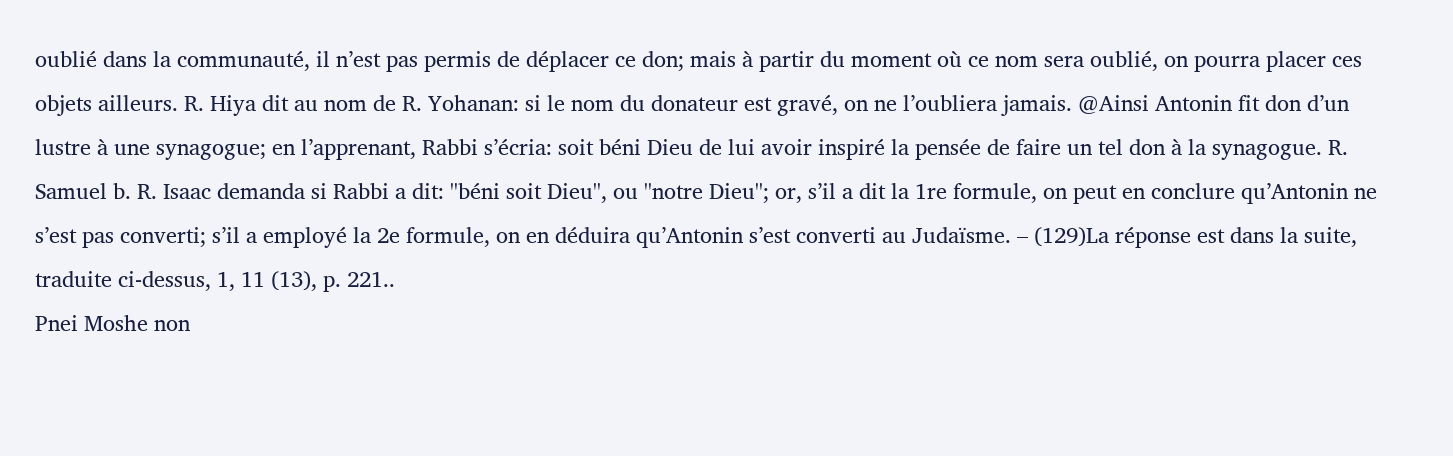oublié dans la communauté, il n’est pas permis de déplacer ce don; mais à partir du moment où ce nom sera oublié, on pourra placer ces objets ailleurs. R. Hiya dit au nom de R. Yohanan: si le nom du donateur est gravé, on ne l’oubliera jamais. @Ainsi Antonin fit don d’un lustre à une synagogue; en l’apprenant, Rabbi s’écria: soit béni Dieu de lui avoir inspiré la pensée de faire un tel don à la synagogue. R. Samuel b. R. Isaac demanda si Rabbi a dit: ''béni soit Dieu'', ou ''notre Dieu''; or, s’il a dit la 1re formule, on peut en conclure qu’Antonin ne s’est pas converti; s’il a employé la 2e formule, on en déduira qu’Antonin s’est converti au Judaïsme. – (129)La réponse est dans la suite, traduite ci-dessus, 1, 11 (13), p. 221..
Pnei Moshe non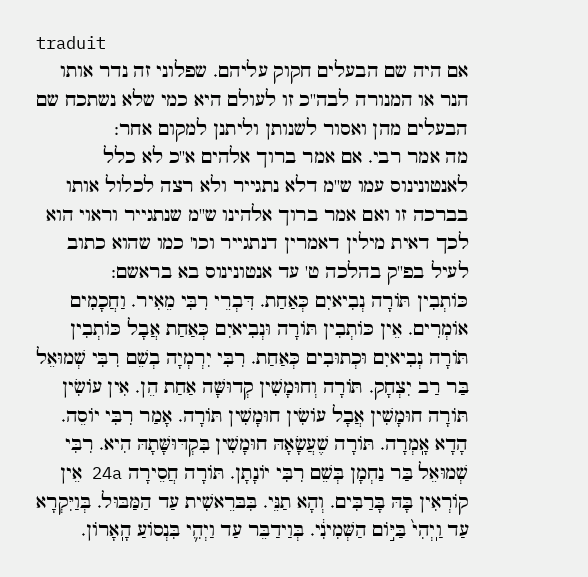traduit
אם היה שם הבעלים חקוק עליהם. שפלוני זה נדר אותו הנר או המנורה לבה''כ זו לעולם היא כמי שלא נשתכח שם הבעלים מהן ואסור לשנותן וליתנן למקום אחר:
מה אמר רבי. אם אמר ברוך אלהים א''כ לא כלל לאנטונינוס עמו ש''מ דלא נתגייר ולא רצה לכלול אותו בברכה זו ואם אמר ברוך אלהינו ש''מ שנתגייר וראוי הוא לכך דאית מילין דאמרין דנתגייר וכו' כמו שהוא כתוב לעיל בפ''ק בהלכה ט' עד אנטונינוס בא בראשם:
כּוֹתְבִין תּוֹרָה נְבִיאיִם כְּאַחַת. דִּבְרֵי רִבִּי מֵאִיר. וַחֲכָמִים אוֹמְרִים. אֵין כּוֹתְבִין תּוֹרָה וּנְבִיאיִם כְּאַחַת אֲבָל כּוֹתְבִין תּוֹרָה נְבִיאיִם וּכְתוּבִים כְּאַחַת. רִבִּי יִרְמְיָה בְשֵׁם רִבִּי שְׁמוּאֵל בַּר רַב יִצְחָק. תּוֹרָה וְחוּמָשִׁין קְדוּשָּׁה אַחַת הֵן. אִין עוֹשִׂין תּוֹרָה חוּמָשִׁין אֲבָל עוֹשִׂין חוּמָשִׁין תּוֹרָה. אָמַר רִבִּי יוֹסֵה. הָדָא אָֽמְרָה. תּוֹרָה שֶׁעֲשָׂאָהּ חוּמָשִׁין בִּקְדּוּשָּׁתָהּ הִיא. רִבִּי שְׁמוּאֵל בַּר נַחְמָן בְּשֵׁם רִבִּי יוֹנָתָן. תּוֹרָה חֲסֵירָה 24a אֵין קוֹרְאִין בָּהּ בָּרַבִּים. וְהָא תַנֵּי. בִּבּרֵאשִׁית עַד הַמַּבּוּל. בְּוַיִּקְרָא עַד וַֽיְהִי֙ בַּיּ֣וֹם הַשְּׁמִינִ֔י. בְּוַידַבֵּר עַד וַיְהִ֛י בִּנְסוֹעַ הָֽאָרוֹן.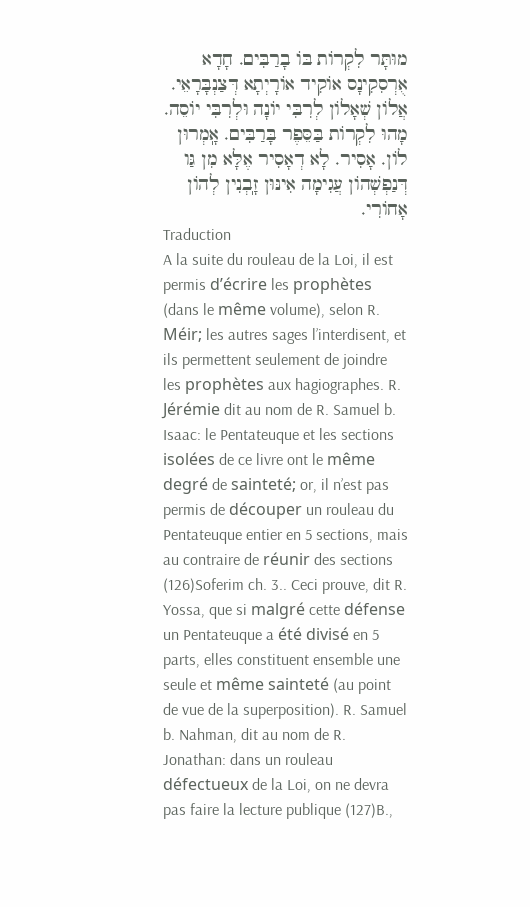מוּתָּר לִקְרוֹת בּוֹ בָרַבִּים. חָדָא אֻרְסִקִינָס אוֹקִיד אוֹרָיְתָא דְּצַנְבָּרָאֵי. אֲלוֹן שְׁאָלוֹן לְרִבִּי יוֹנָה וּלְרִבִּי יוֹסֵה. מָהוּ לִקְרוֹת בַּסֵּפֶר בָּרַבִּים. אָֽמְרוּן לוֹן. אָסִיר. לָא דְאָסִיר אֶלָּא מִן גַּו דְּנַפְשְׁהוֹן עֲגִימָה אִינּוּן זָֽבְנִין לְהוֹן אָחוֹרִי.
Traduction
A la suite du rouleau de la Loi, il est permis d’écrire les prophètes (dans le même volume), selon R. Méir; les autres sages l’interdisent, et ils permettent seulement de joindre les prophètes aux hagiographes. R. Jérémie dit au nom de R. Samuel b. Isaac: le Pentateuque et les sections isolées de ce livre ont le même degré de sainteté; or, il n’est pas permis de découper un rouleau du Pentateuque entier en 5 sections, mais au contraire de réunir des sections (126)Soferim ch. 3.. Ceci prouve, dit R. Yossa, que si malgré cette défense un Pentateuque a été divisé en 5 parts, elles constituent ensemble une seule et même sainteté (au point de vue de la superposition). R. Samuel b. Nahman, dit au nom de R. Jonathan: dans un rouleau défectueux de la Loi, on ne devra pas faire la lecture publique (127)B.,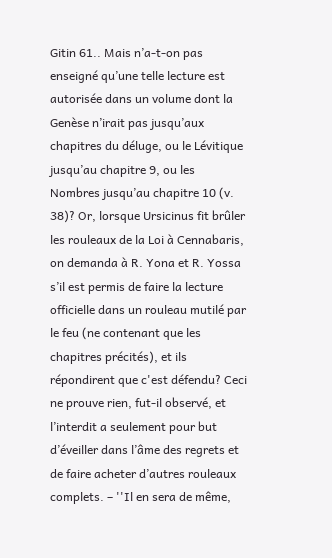Gitin 61.. Mais n’a-t-on pas enseigné qu’une telle lecture est autorisée dans un volume dont la Genèse n’irait pas jusqu’aux chapitres du déluge, ou le Lévitique jusqu’au chapitre 9, ou les Nombres jusqu’au chapitre 10 (v. 38)? Or, lorsque Ursicinus fit brûler les rouleaux de la Loi à Cennabaris, on demanda à R. Yona et R. Yossa s’il est permis de faire la lecture officielle dans un rouleau mutilé par le feu (ne contenant que les chapitres précités), et ils répondirent que c'est défendu? Ceci ne prouve rien, fut-il observé, et l’interdit a seulement pour but d’éveiller dans l’âme des regrets et de faire acheter d’autres rouleaux complets. – ''Il en sera de même,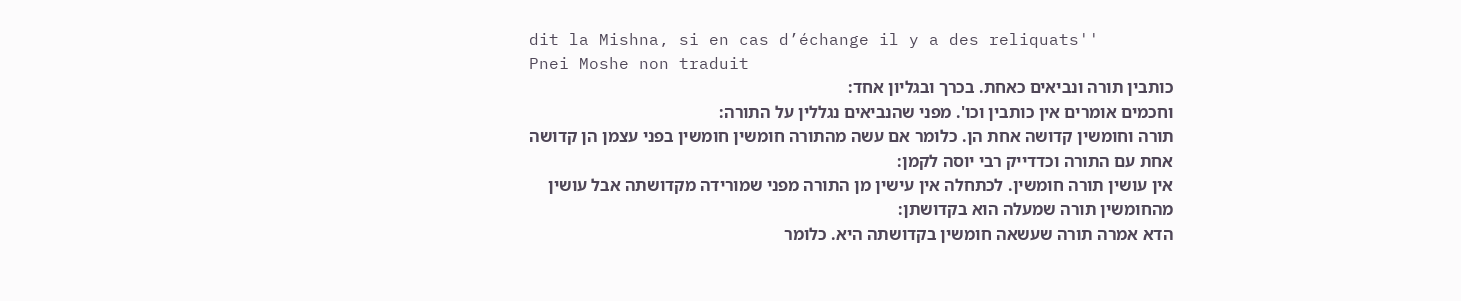dit la Mishna, si en cas d’échange il y a des reliquats''
Pnei Moshe non traduit
כותבין תורה ונביאים כאחת. בכרך ובגליון אחד:
וחכמים אומרים אין כותבין וכו'. מפני שהנביאים נגללין על התורה:
תורה וחומשין קדושה אחת הן. כלומר אם עשה מהתורה חומשין חומשין בפני עצמן הן קדושה אחת עם התורה וכדדייק רבי יוסה לקמן:
אין עושין תורה חומשין. לכתחלה אין עישין מן התורה מפני שמורידה מקדושתה אבל עושין מהחומשין תורה שמעלה הוא בקדושתן:
הדא אמרה תורה שעשאה חומשין בקדושתה היא. כלומר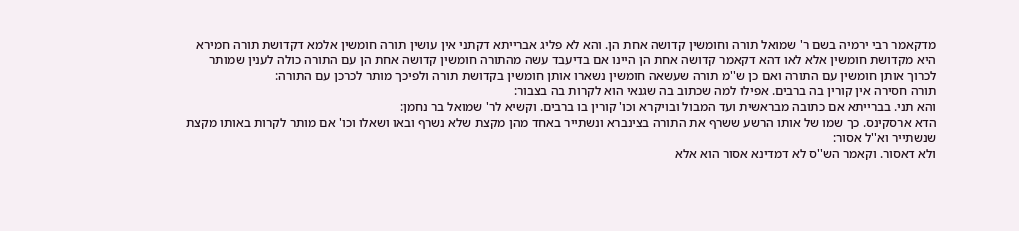מדקאמר רבי ירמיה בשם ר' שמואל תורה וחומשין קדושה אחת הן. והא לא פליג אברייתא דקתני אין עושין תורה חומשין אלמא דקדושת תורה חמירא היא מקדושת חומשין אלא לאו דהא דקאמר קדושה אחת הן היינו אם בדיעבד עשה מהתורה חומשין קדושה אחת הן עם התורה כולה לענין שמותר לכרוך אותן חומשין עם התורה ואם כן ש''מ תורה שעשאה חומשין נשארו אותן חומשין בקדושת תורה ולפיכך מותר לכרכן עם התורה:
תורה חסירה אין קורין בה ברבים. אפילו למה שכתוב בה שגנאי הוא לקרות בה בצבור:
והא תני. בברייתא אם כתובה מבראשית ועד המבול ובויקרא וכו' קורין בו ברבים. וקשיא לר' שמואל בר נחמן:
הדא ארסקינס. כך שמו של אותו הרשע ששרף את התורה בצינברא ונשתייר באחד מהן מקצת שלא נשרף ובאו ושאלו וכו' אם מותר לקרות באותו מקצת שנשתייר וא''ל אסור:
ולא דאסור. וקאמר הש''ס לא דמדינא אסור הוא אלא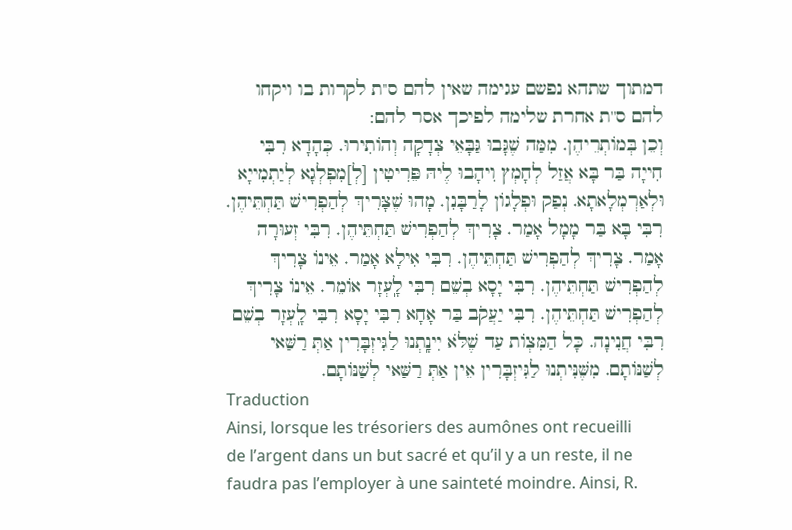דמתוך שתהא נפשם עגימה שאין להם ס''ת לקרות בו ויקחו להם ס''ת אחרת שלימה לפיכך אסר להם:
וְכֵן בְּמוֹתְרֵיהֶן. מִמַּה שֶׁגָּבוּ גַּבָּאֵי צְדָקָה וְהוֹתִירוּ. כְּהָדָא רִבִּי חִייָה בַּר בָּא אֲזַל לְחָמְץ וִיהָבוּ לֶיהּ פֵּרִיטִין [לְ]מִפְלְגָא לְיַתְמִייָא וּלְאַרְמְלָאתָא. נְפַק וּפְלָגוֹן לָרַבָּנִן. מָהוּ שֶׁצָּרִיךְ לְהַפְרִישׁ תַּחְתֵּיהֶן. רִבִּי בָּא בַּר מָמָל אָמַר. צָרִיךְ לְהַפְרִישׁ תַּחְתֵּיהֶן. רִבִּי זְעוּרָה אָמַר. צָרִיךְ לְהַפְרִישׁ תַּחְתֵּיהֶן. רִבִּי אִילָא אָמַר. אֵינוֹ צָרִיךְ לְהַפְרִישׁ תַּחְתֵּיהֶן. רִבִּי יָסָא בְשֵׁם רִבִּי לָֽעְזָר אוֹמֵר. אֵינוֹ צָרִיךְ לְהַפְרִישׁ תַּחְתֵּיהֶן. רִבִּי יַעֲקֹב בַּר אָחָא רִבִּי יָסָא רִבִּי לָֽעְזָר בְשֵׁם רִבִּי חֲנִינָה. כָּל הַמִּצְוֹת עַד שֶׁלֹּא יִינָֽתְנוּ לַגִּיזְבָּרִין אַתְּ רַשַּׁאי לְשַׁנּוֹתָם. מִשֶּׁנִּיתְנוּ לַגִּיזְבָּרִין אֵין אַתְּ רַשַּׁאי לְשַׁנּוֹתָם.
Traduction
Ainsi, lorsque les trésoriers des aumônes ont recueilli de l’argent dans un but sacré et qu’il y a un reste, il ne faudra pas l’employer à une sainteté moindre. Ainsi, R.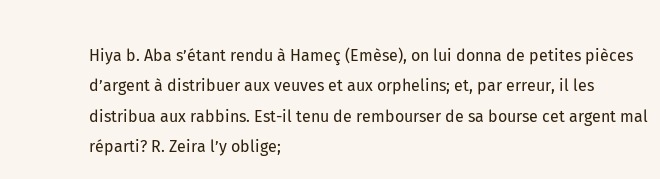Hiya b. Aba s’étant rendu à Hameç (Emèse), on lui donna de petites pièces d’argent à distribuer aux veuves et aux orphelins; et, par erreur, il les distribua aux rabbins. Est-il tenu de rembourser de sa bourse cet argent mal réparti? R. Zeira l’y oblige;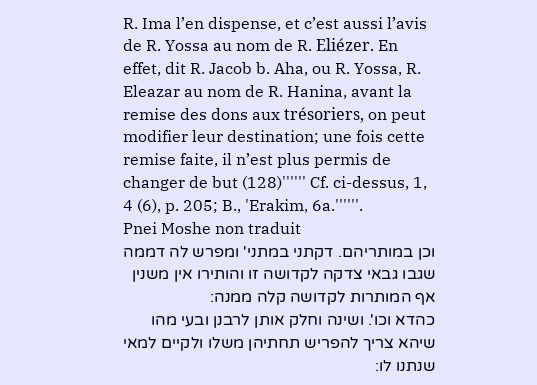R. Ima l’en dispense, et c’est aussi l’avis de R. Yossa au nom de R. Eliézer. En effet, dit R. Jacob b. Aha, ou R. Yossa, R. Eleazar au nom de R. Hanina, avant la remise des dons aux trésoriers, on peut modifier leur destination; une fois cette remise faite, il n’est plus permis de changer de but (128)'''''' Cf. ci-dessus, 1, 4 (6), p. 205; B., 'Erakim, 6a.''''''.
Pnei Moshe non traduit
וכן במותריהם. דקתני במתני' ומפרש לה דממה שגבו גבאי צדקה לקדושה זו והותירו אין משנין אף המותרות לקדושה קלה ממנה:
כהדא וכו'. ושינה וחלק אותן לרבנן ובעי מהו שיהא צריך להפריש תחתיהן משלו ולקיים למאי שנתנו לו: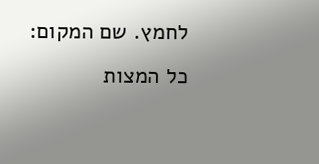לחמץ. שם המקום:
כל המצות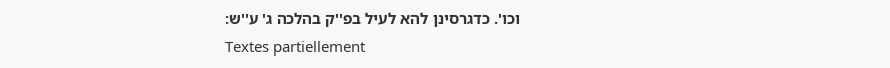וכו'. כדגרסינן להא לעיל בפ''ק בהלכה ג' ע''ש:
Textes partiellement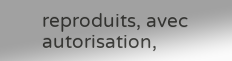reproduits, avec autorisation,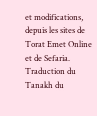et modifications, depuis les sites de Torat Emet Online et de Sefaria.
Traduction du Tanakh du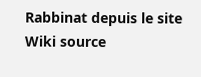Rabbinat depuis le site Wiki source